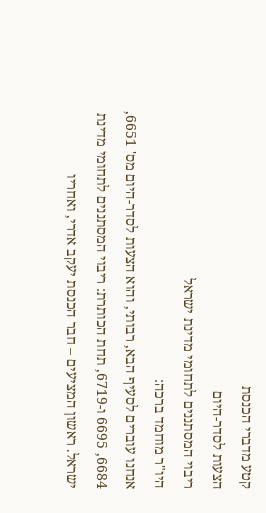קטע מדברי הכנסת
הצעות לסדר-היום
ריבוי המסתננים לתחומי מדינת ישראל
היו"ר מוחמד ברכה:
אנחנו עוברים לסעיף הבא, רבותי, והוא הצעות לסדר-היום מס' 6651, 6684, 6695 ו-6719, תחת הכותרת: ריבוי המסתננים לתחומי מדינת ישראל. ראשון המציעים – חבר הכנסת יעקב אדרי, ואחריו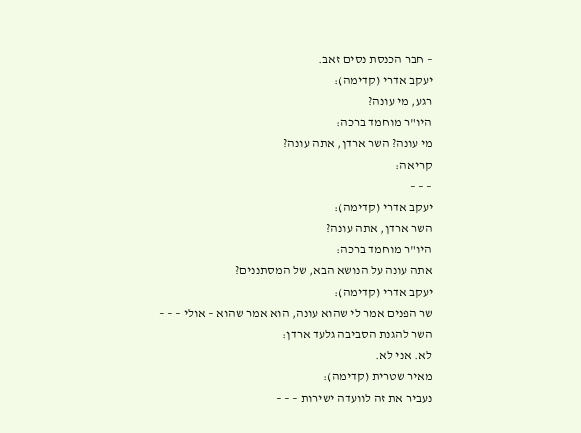– חבר הכנסת נסים זאב.
יעקב אדרי (קדימה):
רגע, מי עונה?
היו"ר מוחמד ברכה:
מי עונה? השר ארדן, אתה עונה?
קריאה:
– – –
יעקב אדרי (קדימה):
השר ארדן, אתה עונה?
היו"ר מוחמד ברכה:
אתה עונה על הנושא הבא, של המסתננים?
יעקב אדרי (קדימה):
שר הפנים אמר לי שהוא עונה, הוא אמר שהוא – אולי – – –
השר להגנת הסביבה גלעד ארדן:
לא. אני לא.
מאיר שטרית (קדימה):
נעביר את זה לוועדה ישירות – – –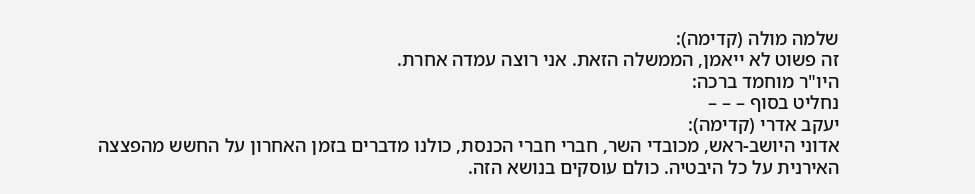שלמה מולה (קדימה):
זה פשוט לא ייאמן, הממשלה הזאת. אני רוצה עמדה אחרת.
היו"ר מוחמד ברכה:
נחליט בסוף – – –
יעקב אדרי (קדימה):
אדוני היושב-ראש, מכובדי השר, חברי חברי הכנסת, כולנו מדברים בזמן האחרון על החשש מהפצצה האירנית על כל היבטיה. כולם עוסקים בנושא הזה.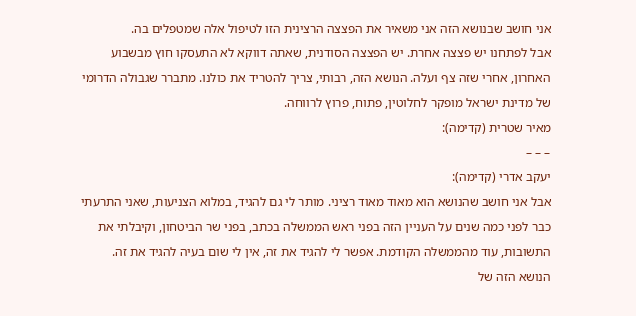אני חושב שבנושא הזה אני משאיר את הפצצה הרצינית הזו לטיפול אלה שמטפלים בה.
אבל לפתחנו יש פצצה אחרת. יש הפצצה הסודנית, שאתה דווקא לא התעסקו חוץ מבשבוע האחרון, אחרי שזה צף ועלה. הנושא הזה, רבותי, צריך להטריד את כולנו. מתברר שגבולה הדרומי של מדינת ישראל מופקר לחלוטין, פתוח, פרוץ לרווחה.
מאיר שטרית (קדימה):
– – –
יעקב אדרי (קדימה):
אבל אני חושב שהנושא הוא מאוד מאוד רציני. מותר לי גם להגיד, במלוא הצניעות, שאני התרעתי כבר לפני כמה שנים על העניין הזה בפני ראש הממשלה בכתב, בפני שר הביטחון, וקיבלתי את התשובות, עוד מהממשלה הקודמת. אפשר לי להגיד את זה, אין לי שום בעיה להגיד את זה.
הנושא הזה של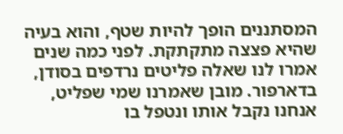המסתננים הופך להיות שטף, והוא בעיה שהיא פצצה מתקתקת. לפני כמה שנים אמרו לנו שאלה פליטים נרדפים בסודן, בדארפור. מובן שאמרנו שמי שפליט, אנחנו נקבל אותו ונטפל בו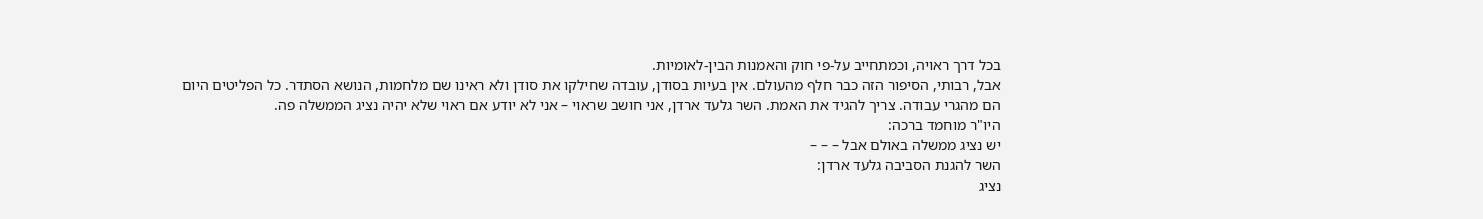בכל דרך ראויה, וכמתחייב על-פי חוק והאמנות הבין-לאומיות.
אבל, רבותי, הסיפור הזה כבר חלף מהעולם. אין בעיות בסודן, עובדה שחילקו את סודן ולא ראינו שם מלחמות, הנושא הסתדר. כל הפליטים היום הם מהגרי עבודה. צריך להגיד את האמת. השר גלעד ארדן, אני חושב שראוי – אני לא יודע אם ראוי שלא יהיה נציג הממשלה פה.
היו"ר מוחמד ברכה:
יש נציג ממשלה באולם אבל – – –
השר להגנת הסביבה גלעד ארדן:
נציג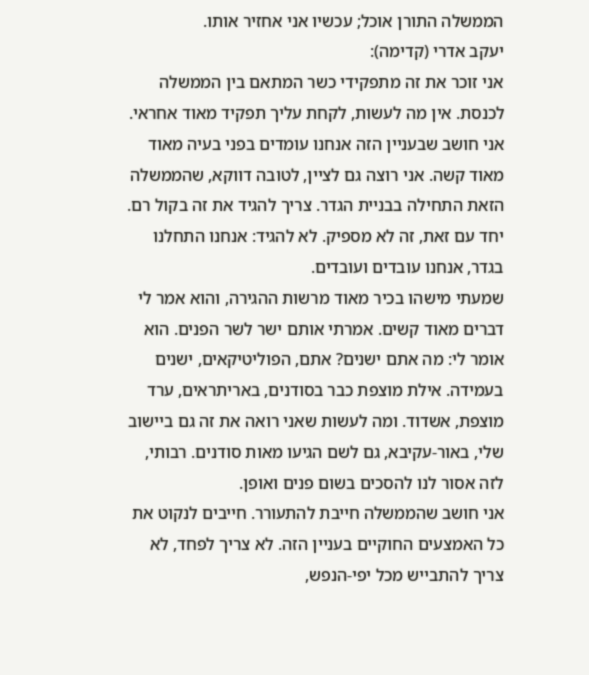הממשלה התורן אוכל; עכשיו אני אחזיר אותו.
יעקב אדרי (קדימה):
אני זוכר את זה מתפקידי כשר המתאם בין הממשלה לכנסת. אין מה לעשות, לקחת עליך תפקיד מאוד אחראי.
אני חושב שבעניין הזה אנחנו עומדים בפני בעיה מאוד מאוד קשה. אני רוצה גם לציין, לטובה דווקא, שהממשלה הזאת התחילה בבניית הגדר. צריך להגיד את זה בקול רם. יחד עם זאת, זה לא מספיק. לא להגיד: אנחנו התחלנו בגדר, אנחנו עובדים ועובדים.
שמעתי מישהו בכיר מאוד מרשות ההגירה, והוא אמר לי דברים מאוד קשים. אמרתי אותם ישר לשר הפנים. הוא אומר לי: מה אתם ישנים? אתם, הפוליטיקאים, ישנים בעמידה. אילת מוצפת כבר בסודנים, באריתראים, ערד מוצפת, אשדוד. ומה לעשות שאני רואה את זה גם ביישוב שלי, באור-עקיבא, גם לשם הגיעו מאות סודנים. רבותי, לזה אסור לנו להסכים בשום פנים ואופן.
אני חושב שהממשלה חייבת להתעורר. חייבים לנקוט את כל האמצעים החוקיים בעניין הזה. לא צריך לפחד, לא צריך להתבייש מכל יפי-הנפש,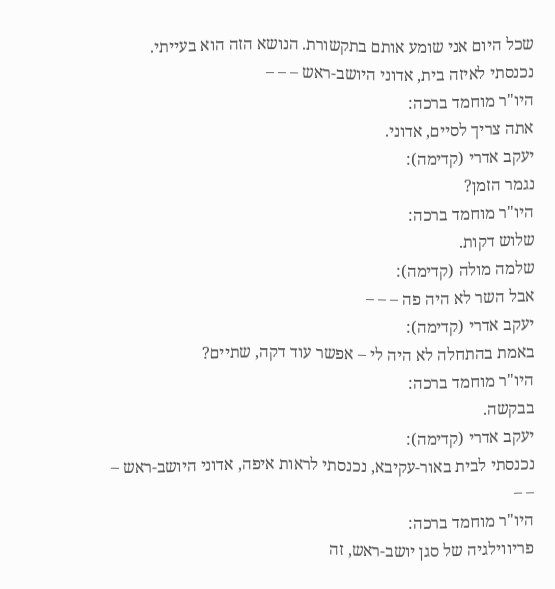שכל היום אני שומע אותם בתקשורת. הנושא הזה הוא בעייתי. נכנסתי לאיזה בית, אדוני היושב-ראש – – –
היו"ר מוחמד ברכה:
אתה צריך לסיים, אדוני.
יעקב אדרי (קדימה):
נגמר הזמן?
היו"ר מוחמד ברכה:
שלוש דקות.
שלמה מולה (קדימה):
אבל השר לא היה פה – – –
יעקב אדרי (קדימה):
באמת בהתחלה לא היה לי – אפשר עוד דקה, שתיים?
היו"ר מוחמד ברכה:
בבקשה.
יעקב אדרי (קדימה):
נכנסתי לבית באור-עקיבא, נכנסתי לראות איפה, אדוני היושב-ראש – – –
היו"ר מוחמד ברכה:
פריווילגיה של סגן יושב-ראש, זה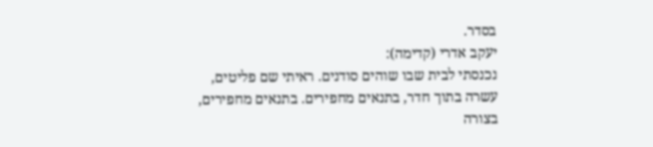בסדר.
יעקב אדרי (קדימה):
נכנסתי לבית שבו שוהים סודנים. ראיתי שם פליטים, עשרה בתוך חדר, בתנאים מחפירים. בתנאים מחפירים, בצורה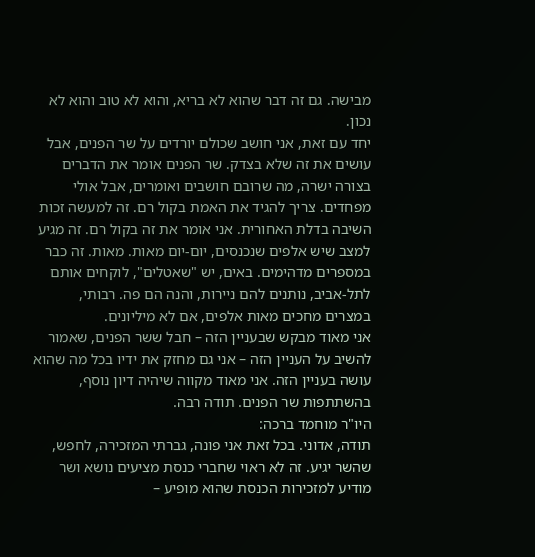מבישה. גם זה דבר שהוא לא בריא, והוא לא טוב והוא לא נכון.
יחד עם זאת, אני חושב שכולם יורדים על שר הפנים, אבל עושים את זה שלא בצדק. שר הפנים אומר את הדברים בצורה ישרה, מה שרובם חושבים ואומרים, אבל אולי מפחדים. צריך להגיד את האמת בקול רם. זה למעשה זכות השיבה בדלת האחורית. אני אומר את זה בקול רם. זה מגיע למצב שיש אלפים שנכנסים, יום-יום מאות. מאות. זה כבר במספרים מדהימים. באים, יש "שאטלים", לוקחים אותם לתל-אביב, נותנים להם ניירות, והנה הם פה. רבותי, במצרים מחכים מאות אלפים, אם לא מיליונים.
אני מאוד מבקש שבעניין הזה – חבל ששר הפנים, שאמור להשיב על העניין הזה – אני גם מחזק את ידיו בכל מה שהוא עושה בעניין הזה. אני מאוד מקווה שיהיה דיון נוסף, בהשתתפות שר הפנים. תודה רבה.
היו"ר מוחמד ברכה:
תודה, אדוני. בכל זאת אני פונה, גברתי המזכירה, לחפש, שהשר יגיע. זה לא ראוי שחברי כנסת מציעים נושא ושר מודיע למזכירות הכנסת שהוא מופיע –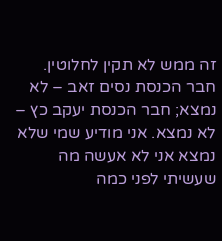זה ממש לא תקין לחלוטין.
חבר הכנסת נסים זאב – לא נמצא; חבר הכנסת יעקב כץ – לא נמצא. אני מודיע שמי שלא נמצא אני לא אעשה מה שעשיתי לפני כמה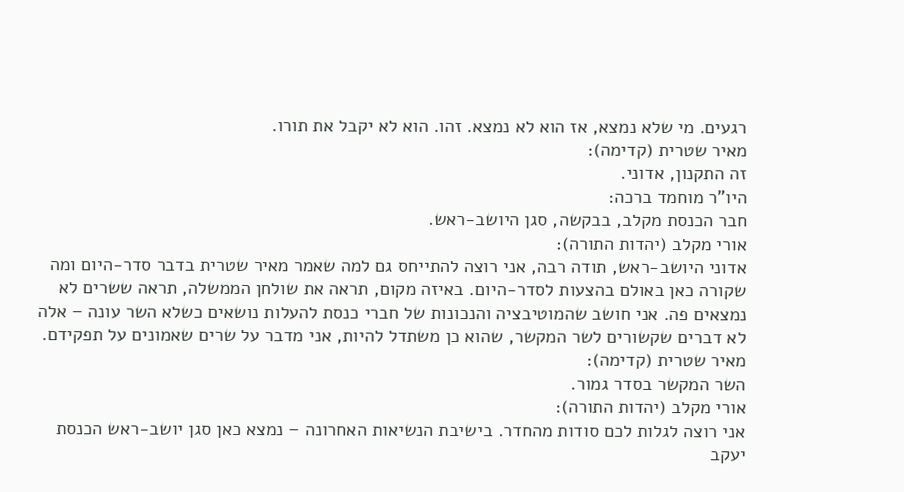רגעים. מי שלא נמצא, אז הוא לא נמצא. זהו. הוא לא יקבל את תורו.
מאיר שטרית (קדימה):
זה התקנון, אדוני.
היו"ר מוחמד ברכה:
חבר הכנסת מקלב, בבקשה, סגן היושב-ראש.
אורי מקלב (יהדות התורה):
אדוני היושב-ראש, תודה רבה, אני רוצה להתייחס גם למה שאמר מאיר שטרית בדבר סדר-היום ומה שקורה כאן באולם בהצעות לסדר-היום. באיזה מקום, תראה את שולחן הממשלה, תראה ששרים לא נמצאים פה. אני חושב שהמוטיבציה והנכונות של חברי כנסת להעלות נושאים כשלא השר עונה – אלה לא דברים שקשורים לשר המקשר, שהוא כן משתדל להיות, אני מדבר על שרים שאמונים על תפקידם.
מאיר שטרית (קדימה):
השר המקשר בסדר גמור.
אורי מקלב (יהדות התורה):
אני רוצה לגלות לכם סודות מהחדר. בישיבת הנשיאות האחרונה – נמצא כאן סגן יושב-ראש הכנסת יעקב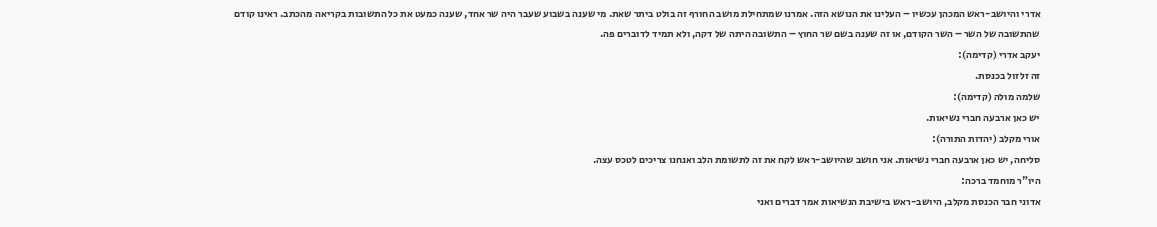אדרי והיושב-ראש המכהן עכשיו – העלינו את הנושא הזה. אמרנו שמתחילת מושב החורף זה בולט ביתר שאת. מי שענה בשבוע שעבר היה שר אחד, שענה כמעט את כל התשובות בקריאה מהכתב. ראינו קודם שהתשובה של השר – השר הקודם, או זה שענה בשם שר החוץ – התשובה היתה של דקה, ולא תמיד לדוברים פה.
יעקב אדרי (קדימה):
זה זלזול בכנסת.
שלמה מולה (קדימה):
יש כאן ארבעה חברי נשיאות.
אורי מקלב (יהדות התורה):
סליחה, יש כאן ארבעה חברי נשיאות. אני חושב שהיושב-ראש לקח את זה לתשומת הלב ואנחנו צריכים לטכס עצה.
היו"ר מוחמד ברכה:
אדוני חבר הכנסת מקלב, היושב-ראש בישיבת הנשיאות אמר דברים ואני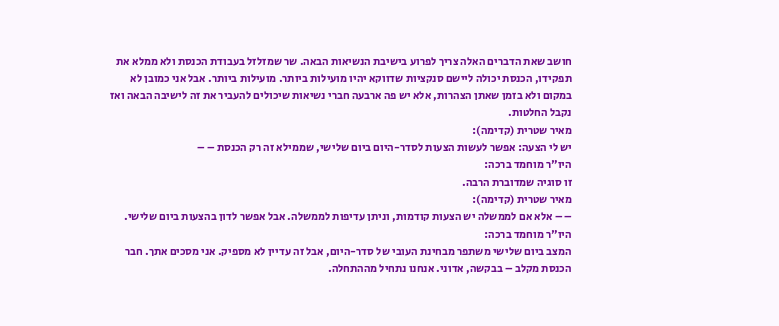חושב שאת הדברים האלה צריך לפרוע בישיבת הנשיאות הבאה. שר שמזלזל בעבודת הכנסת ולא ממלא את תפקידו, הכנסת יכולה ליישם סנקציות שדווקא יהיו מועילות ביותר. מועילות ביותר. אבל אני כמובן לא במקום ולא בזמן שאתן הצהרות, אלא יש פה ארבעה חברי נשיאות שיכולים להעביר את זה לישיבה הבאה ואז נקבל החלטות.
מאיר שטרית (קדימה):
יש לי הצעה: אפשר לעשות הצעות לסדר-היום ביום שלישי, שממילא זה רק הכנסת – –
היו"ר מוחמד ברכה:
זו סוגיה שמדוברת הרבה.
מאיר שטרית (קדימה):
– – אלא אם לממשלה יש הצעות קודמות, וניתן עדיפות לממשלה. אבל אפשר לדון בהצעות ביום שלישי.
היו"ר מוחמד ברכה:
המצב ביום שלישי משתפר מבחינת העובי של סדר-היום, אבל זה עדיין לא מספיק. אני מסכים אתך. חבר הכנסת מקלב – בבקשה, אדוני. אנחנו נתחיל מההתחלה.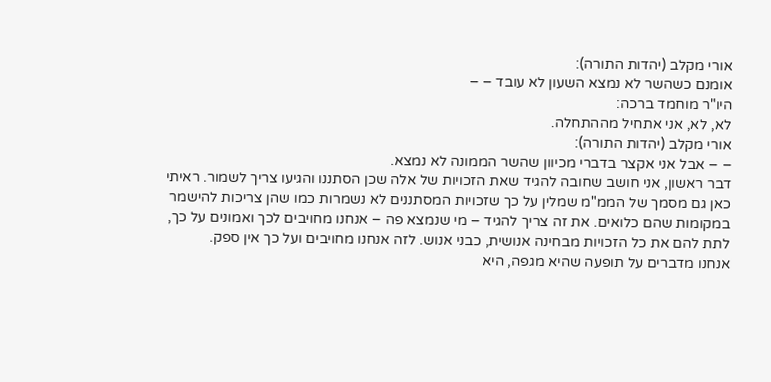אורי מקלב (יהדות התורה):
אומנם כשהשר לא נמצא השעון לא עובד – –
היו"ר מוחמד ברכה:
לא, לא, אני אתחיל מההתחלה.
אורי מקלב (יהדות התורה):
– – אבל אני אקצר בדברי מכיוון שהשר הממונה לא נמצא.
דבר ראשון, אני חושב שחובה להגיד שאת הזכויות של אלה שכן הסתננו והגיעו צריך לשמור. ראיתי כאן גם מסמך של הממ"מ שמלין על כך שזכויות המסתננים לא נשמרות כמו שהן צריכות להישמר במקומות שהם כלואים. את זה צריך להגיד – מי שנמצא פה – אנחנו מחויבים לכך ואמונים על כך, לתת להם את כל הזכויות מבחינה אנושית, כבני אנוש. לזה אנחנו מחויבים ועל כך אין ספק.
אנחנו מדברים על תופעה שהיא מגפה, היא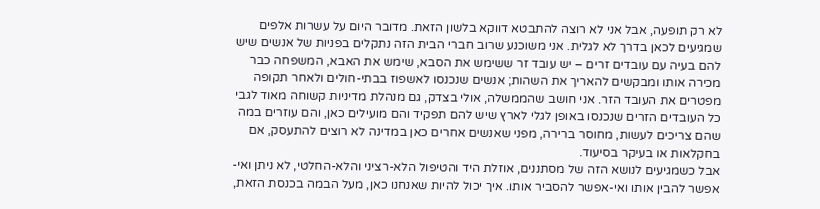לא רק תופעה, אבל אני לא רוצה להתבטא דווקא בלשון הזאת. מדובר היום על עשרות אלפים שמגיעים לכאן בדרך לא לגלית. אני משוכנע שרוב חברי הבית הזה נתקלים בפניות של אנשים שיש להם בעיה עם עובדים זרים – יש עובד זר ששימש את הסבא, שימש את האבא, המשפחה כבר מכירה אותו ומבקשים להאריך את השהות; אנשים שנכנסו לאשפוז בבתי-חולים ולאחר תקופה מפטרים את העובד הזר. אני חושב שהממשלה, אולי בצדק, גם מנהלת מדיניות קשוחה מאוד לגבי כל העובדים הזרים שנכנסו באופן לגלי לארץ שיש להם תפקיד והם מועילים כאן, והם עוזרים במה שהם צריכים לעשות, מחוסר ברירה, מפני שאנשים אחרים כאן במדינה לא רוצים להתעסק, אם בחקלאות או בעיקר בסיעוד.
אבל כשמגיעים לנושא הזה של מסתננים, אוזלת היד והטיפול הלא-רציני והלא-החלטי, לא ניתן ואי-אפשר להבין אותו ואי-אפשר להסביר אותו. איך יכול להיות שאנחנו כאן, מעל הבמה בכנסת הזאת,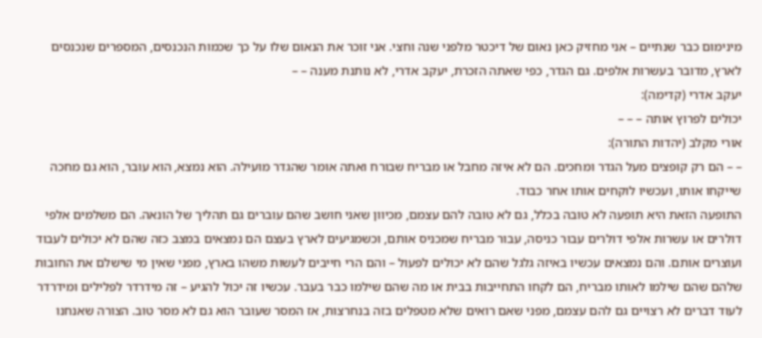מינימום כבר שנתיים – אני מחזיק כאן נאום של דיכטר מלפני שנה וחצי. אני זוכר את הנאום שלו על כך שכמות הנכנסים, המספרים שנכנסים לארץ, מדובר בעשרות אלפים. גם הגדר, כפי שאתה הזכרת, יעקב אדרי, לא נותנת מענה – –
יעקב אדרי (קדימה):
יכולים לפרוץ אותה – – –
אורי מקלב (יהדות התורה):
– – הם רק קופצים מעל הגדר ומחכים. הם לא איזה מחבל או מבריח שבורח ואתה אומר שהגדר מועילה. הוא נמצא, הוא עובר, הוא גם מחכה שייקחו אותו, ועכשיו לוקחים אותו אחר כבוד.
התופעה הזאת היא תופעה לא טובה בכלל, גם לא טובה להם עצמם, מכיוון שאני חושב שהם עוברים גם תהליך של הונאה. הם משלמים אלפי דולרים או עשרות אלפי דולרים עבור כניסה, עבור מבריח שמכניס אותם, וכשמגיעים לארץ בעצם הם נמצאים במצב כזה שהם לא יכולים לעבוד ועוצרים אותם. והם נמצאים עכשיו באיזה גלגל שהם לא יכולים לפעול – והם הרי חייבים לעשות משהו בארץ, מפני שאין מי שישלם את החובות שלהם שהם שילמו לאותו מבריח, הם לקחו התחייבות בבית או מה שהם שילמו כבר בעבר. עכשיו זה יכול להגיע – זה מידרדר לפלילים ומידרדר לעוד דברים לא רצויים גם להם עצמם, מפני שאם רואים שלא מטפלים בזה בנחרצות, אז המסר שעובר הוא גם לא מסר טוב. הצורה שאנחנו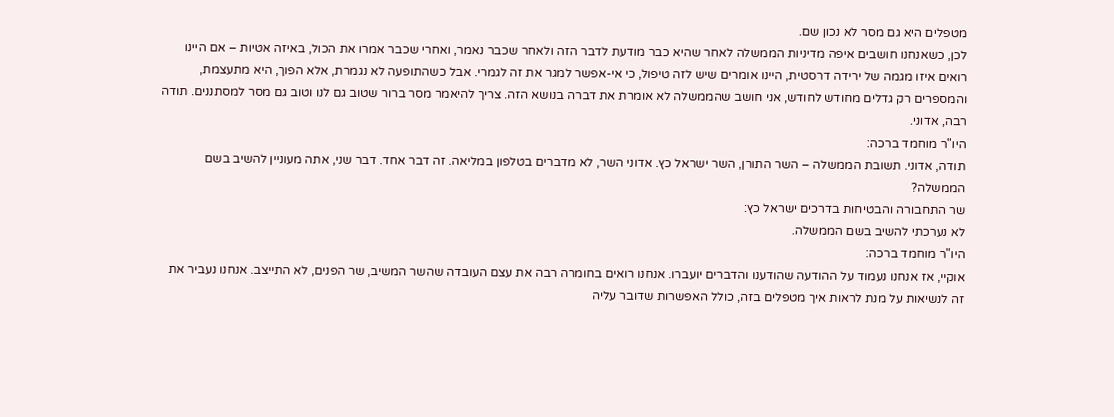מטפלים היא גם מסר לא נכון שם.
לכן, כשאנחנו חושבים איפה מדיניות הממשלה לאחר שהיא כבר מודעת לדבר הזה ולאחר שכבר נאמר, ואחרי שכבר אמרו את הכול, באיזה אטיות – אם היינו רואים איזו מגמה של ירידה דרסטית, היינו אומרים שיש לזה טיפול, כי אי-אפשר למגר את זה לגמרי. אבל כשהתופעה לא נגמרת, אלא הפוך, היא מתעצמת, והמספרים רק גדלים מחודש לחודש, אני חושב שהממשלה לא אומרת את דברה בנושא הזה. צריך להיאמר מסר ברור שטוב גם לנו וטוב גם מסר למסתננים. תודה רבה, אדוני.
היו"ר מוחמד ברכה:
תודה, אדוני. תשובת הממשלה – השר התורן, השר ישראל כץ. אדוני השר, לא מדברים בטלפון במליאה. זה דבר אחד. דבר שני, אתה מעוניין להשיב בשם הממשלה?
שר התחבורה והבטיחות בדרכים ישראל כץ:
לא נערכתי להשיב בשם הממשלה.
היו"ר מוחמד ברכה:
אוקיי, אז אנחנו נעמוד על ההודעה שהודענו והדברים יועברו. אנחנו רואים בחומרה רבה את עצם העובדה שהשר המשיב, שר הפנים, לא התייצב. אנחנו נעביר את זה לנשיאות על מנת לראות איך מטפלים בזה, כולל האפשרות שדובר עליה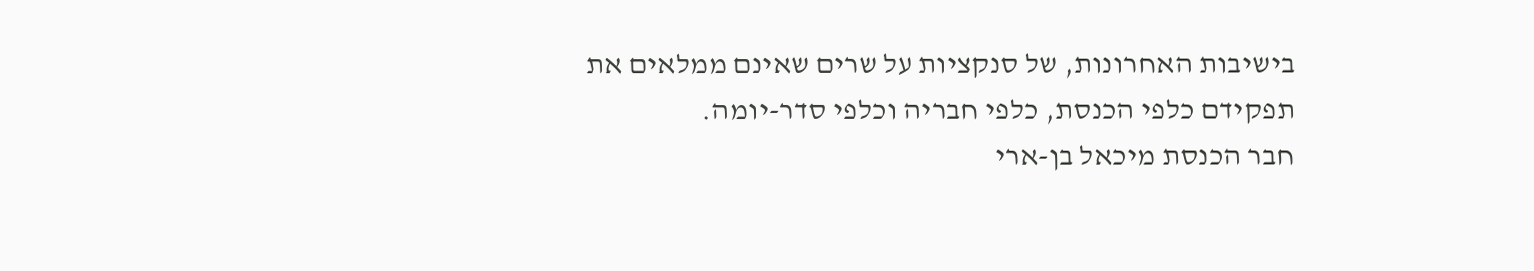בישיבות האחרונות, של סנקציות על שרים שאינם ממלאים את תפקידם כלפי הכנסת, כלפי חבריה וכלפי סדר-יומה.
חבר הכנסת מיכאל בן-ארי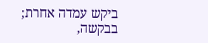ביקש עמדה אחרת; בבקשה,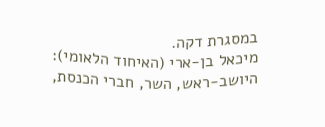במסגרת דקה.
מיכאל בן-ארי (האיחוד הלאומי):
היושב-ראש, השר, חברי הכנסת,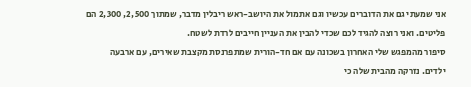אני שמעתי גם את הדוברים עכשיו וגם אתמול את היושב-ראש ריבלין מדבר, שמתוך 2,500, 2,300 הם פליטים. ואני רוצה להגיד לכם שכדי להבין את העניין חייבים לרדת לשטח.
סיפור מהמפגש שלי האחרון בשכונה עם אם חד-הורית שמתפרנסת מקצבת שאירים, עם ארבעה ילדים. נזרקה מהבית שלה כי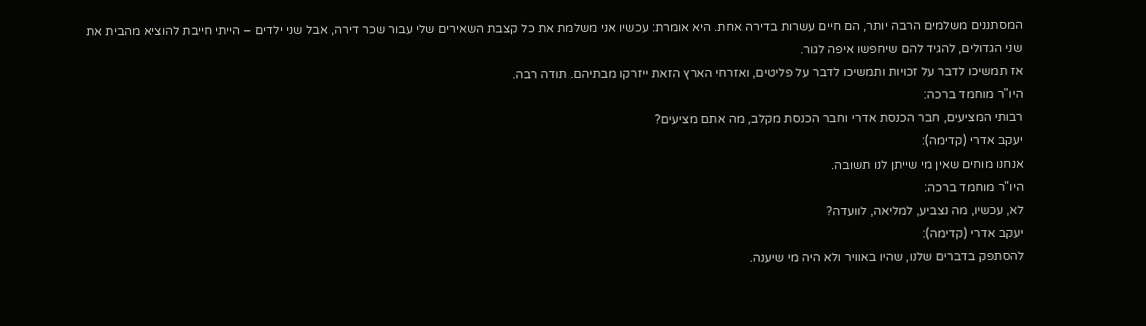המסתננים משלמים הרבה יותר, הם חיים עשרות בדירה אחת. היא אומרת: עכשיו אני משלמת את כל קצבת השאירים שלי עבור שכר דירה, אבל שני ילדים – הייתי חייבת להוציא מהבית את שני הגדולים, להגיד להם שיחפשו איפה לגור.
אז תמשיכו לדבר על זכויות ותמשיכו לדבר על פליטים, ואזרחי הארץ הזאת ייזרקו מבתיהם. תודה רבה.
היו"ר מוחמד ברכה:
רבותי המציעים, חבר הכנסת אדרי וחבר הכנסת מקלב, מה אתם מציעים?
יעקב אדרי (קדימה):
אנחנו מוחים שאין מי שייתן לנו תשובה.
היו"ר מוחמד ברכה:
לא, עכשיו, מה נצביע, למליאה, לוועדה?
יעקב אדרי (קדימה):
להסתפק בדברים שלנו, שהיו באוויר ולא היה מי שיענה.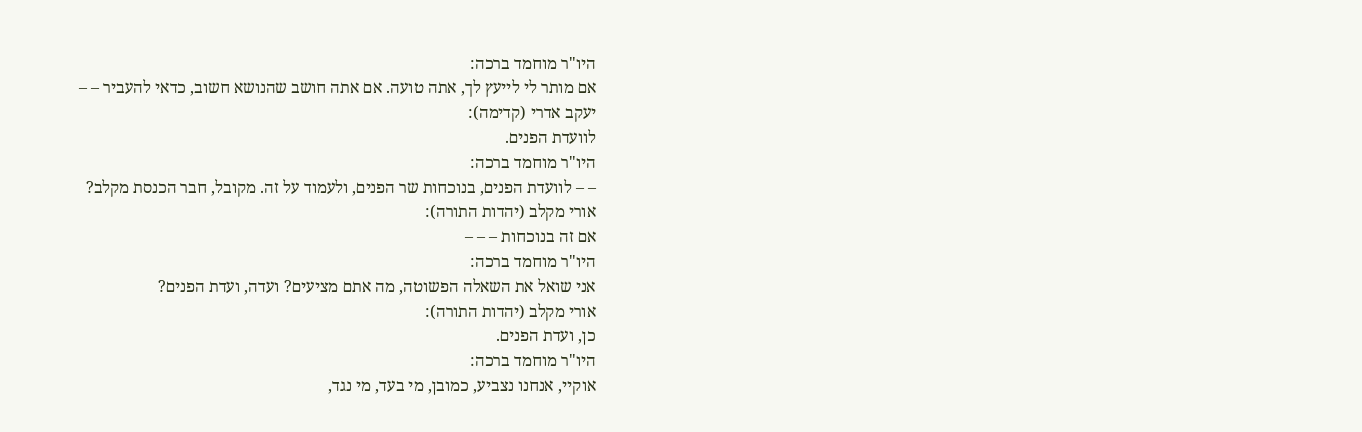היו"ר מוחמד ברכה:
אם מותר לי לייעץ לך, אתה טועה. אם אתה חושב שהנושא חשוב, כדאי להעביר – –
יעקב אדרי (קדימה):
לוועדת הפנים.
היו"ר מוחמד ברכה:
– – לוועדת הפנים, בנוכחות שר הפנים, ולעמוד על זה. מקובל, חבר הכנסת מקלב?
אורי מקלב (יהדות התורה):
אם זה בנוכחות – – –
היו"ר מוחמד ברכה:
אני שואל את השאלה הפשוטה, מה אתם מציעים? ועדה, ועדת הפנים?
אורי מקלב (יהדות התורה):
כן, ועדת הפנים.
היו"ר מוחמד ברכה:
אוקיי, אנחנו נצביע, כמובן, מי בעד, מי נגד,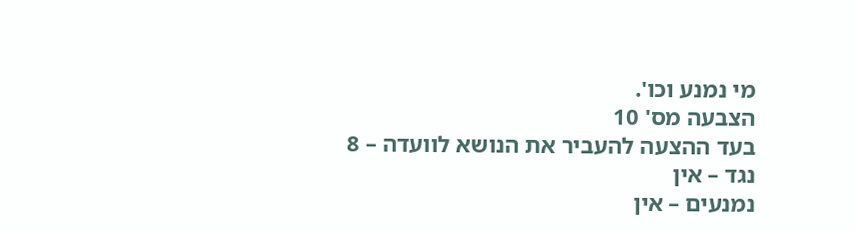מי נמנע וכו'.
הצבעה מס' 10
בעד ההצעה להעביר את הנושא לוועדה – 8
נגד – אין
נמנעים – אין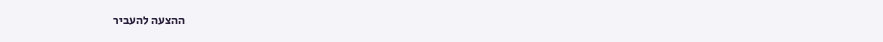ההצעה להעביר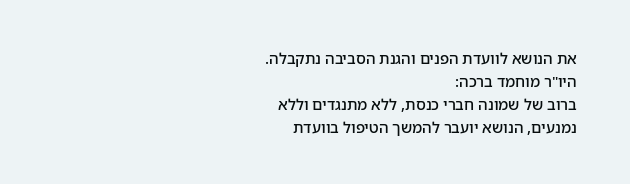את הנושא לוועדת הפנים והגנת הסביבה נתקבלה.
היו"ר מוחמד ברכה:
ברוב של שמונה חברי כנסת, ללא מתנגדים וללא נמנעים, הנושא יועבר להמשך הטיפול בוועדת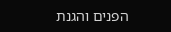הפנים והגנת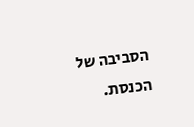הסביבה של הכנסת.